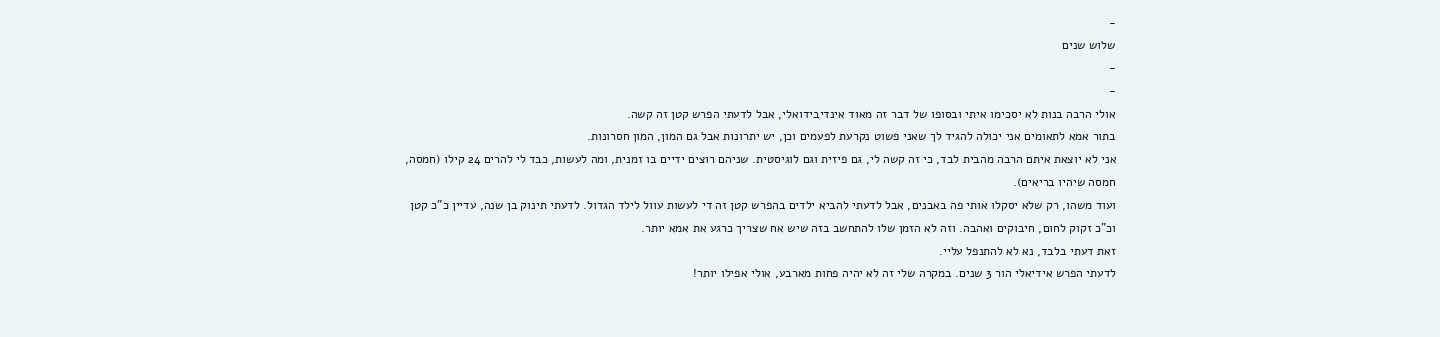-
שלוש שנים
-
-
אולי הרבה בנות לא יסכימו איתי ובסופו של דבר זה מאוד אינדיבידואלי, אבל לדעתי הפרש קטן זה קשה.
בתור אמא לתאומים אני יכולה להגיד לך שאני פשוט נקרעת לפעמים וכן, יש יתרונות אבל גם המון, המון חסרונות.
אני לא יוצאת איתם הרבה מהבית לבד, כי זה קשה לי, גם פיזית וגם לוגיסטית. שניהם רוצים ידיים בו זמנית, ומה לעשות, כבד לי להרים 24 קילו (חמסה, חמסה שיהיו בריאים).
ועוד משהו, רק שלא יסקלו אותי פה באבנים, אבל לדעתי להביא ילדים בהפרש קטן זה די לעשות עוול לילד הגדול. לדעתי תינוק בן שנה, עדיין כ"כ קטן וכ"כ זקוק לחום, חיבוקים ואהבה. וזה לא הזמן שלו להתחשב בזה שיש אח שצריך כרגע את אמא יותר.
זאת דעתי בלבד, נא לא להתנפל עליי.
לדעתי הפרש אידיאלי הור 3 שנים. במקרה שלי זה לא יהיה פחות מארבע, אולי אפילו יותר!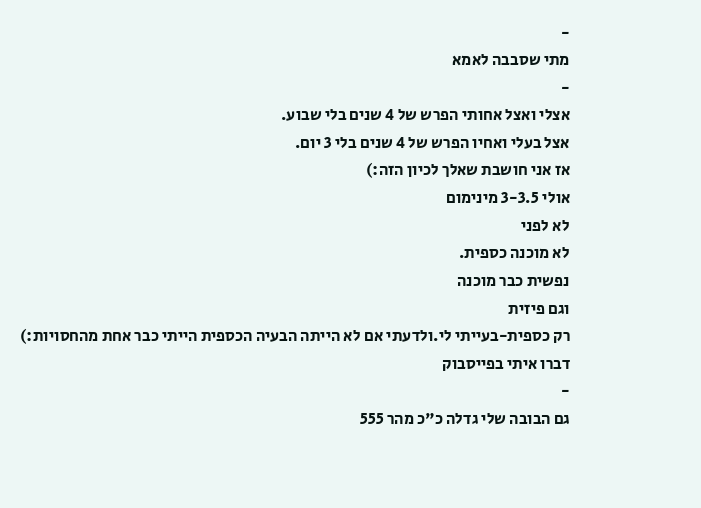-
מתי שסבבה לאמא
-
אצלי ואצל אחותי הפרש של 4 שנים בלי שבוע.
אצל בעלי ואחיו הפרש של 4 שנים בלי 3 יום.
אז אני חושבת שאלך לכיון הזה:)
אולי 3-3.5 מינימום
לא לפני
לא מוכנה כספית.
נפשית כבר מוכנה
וגם פיזית
רק כספית-בעייתי לי.ולדעתי אם לא הייתה הבעיה הכספית הייתי כבר אחת מהחסויות:)
דברו איתי בפייסבוק
-
גם הבובה שלי גדלה כ"כ מהר 555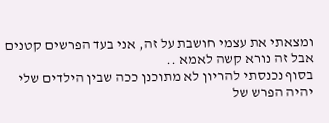ומצאתי את עצמי חושבת על זה, אני בעד הפרשים קטנים אבל זה נורא קשה לאמא ..
בסוף נכנסתי להריון לא מתוכנן ככה שבין הילדים שלי יהיה הפרש של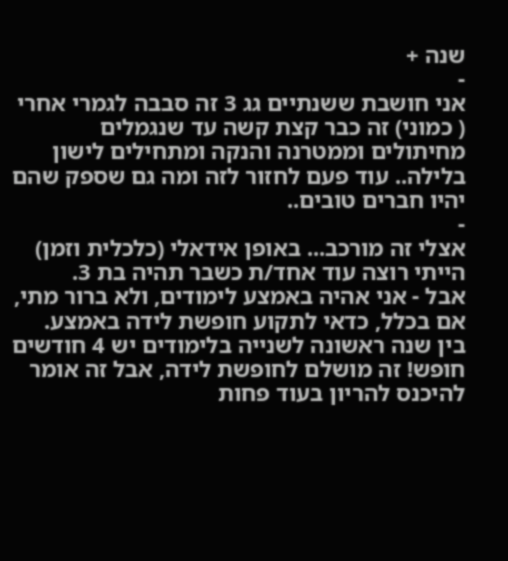שנה +
-
אני חושבת ששנתיים גג 3 זה סבבה לגמרי אחרי ( כמוני) זה כבר קצת קשה עד שנגמלים מחיתולים וממטרנה והנקה ומתחילים לישון בלילה.. עוד פעם לחזור לזה ומה גם שספק שהם יהיו חברים טובים..
-
אצלי זה מורכב... באופן אידאלי (כלכלית וזמן) הייתי רוצה עוד אחד/ת כשבר תהיה בת 3.
אבל - אני אהיה באמצע לימודים, ולא ברור מתי, אם בכלל, כדאי לתקוע חופשת לידה באמצע.
בין שנה ראשונה לשנייה בלימודים יש 4 חודשים חופש! זה מושלם לחופשת לידה, אבל זה אומר להיכנס להריון בעוד פחות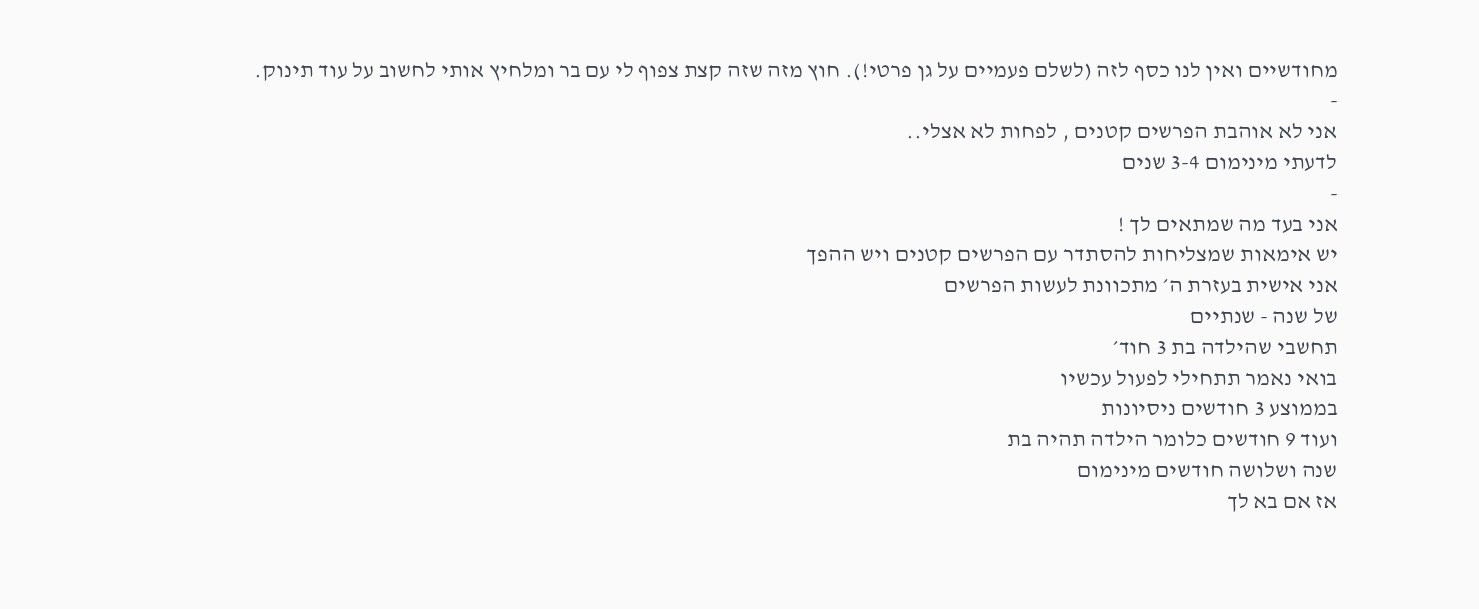מחודשיים ואין לנו כסף לזה (לשלם פעמיים על גן פרטי!). חוץ מזה שזה קצת צפוף לי עם בר ומלחיץ אותי לחשוב על עוד תינוק.
-
אני לא אוהבת הפרשים קטנים , לפחות לא אצלי..
לדעתי מינימום 3-4 שנים
-
אני בעד מה שמתאים לך !
יש אימאות שמצליחות להסתדר עם הפרשים קטנים ויש ההפך
אני אישית בעזרת ה׳ מתכוונת לעשות הפרשים
של שנה - שנתיים
תחשבי שהילדה בת 3 חוד׳
בואי נאמר תתחילי לפעול עכשיו
בממוצע 3 חודשים ניסיונות
ועוד 9 חודשים כלומר הילדה תהיה בת
שנה ושלושה חודשים מינימום
אז אם בא לך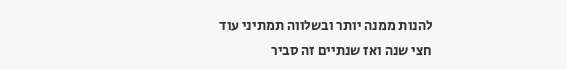להנות ממנה יותר ובשלווה תמתיני עוד
חצי שנה ואז שנתיים זה סביר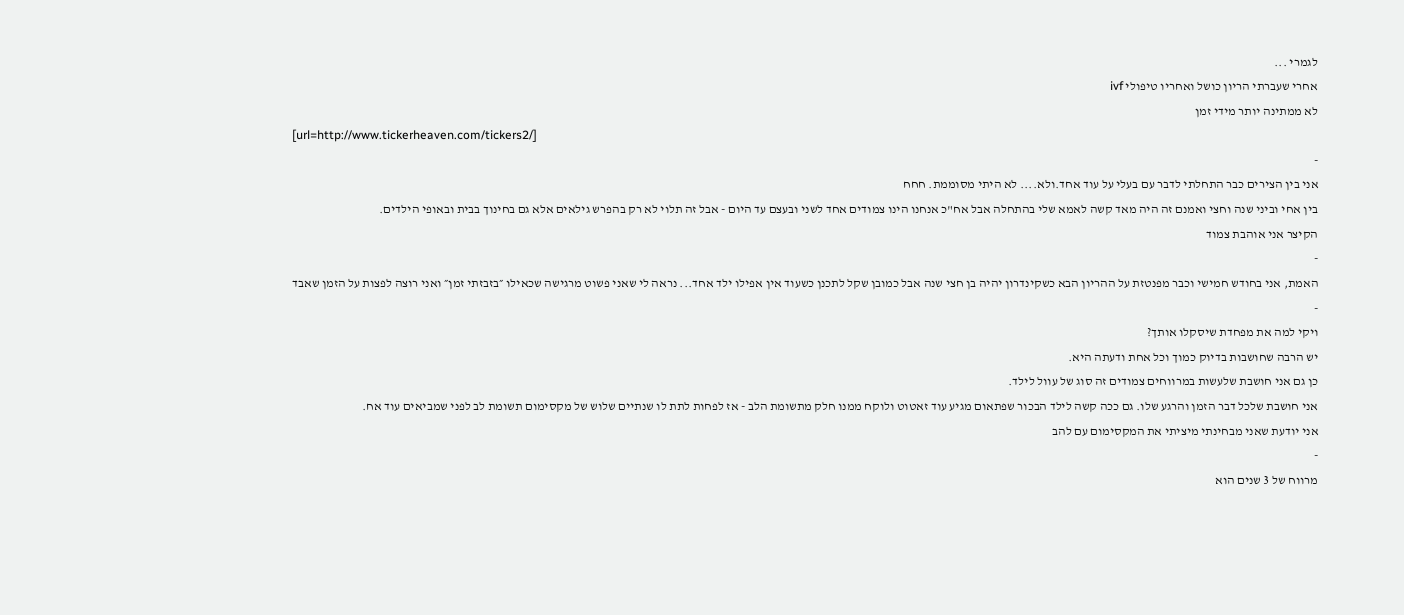לגמרי ...
אחרי שעברתי הריון כושל ואחריו טיפולי ivf
לא ממתינה יותר מידי זמן
[url=http://www.tickerheaven.com/tickers2/]
-
אני בין הצירים כבר התחלתי לדבר עם בעלי על עוד אחד.ולא.... לא היתי מסוממת. חחח
בין אחי וביני שנה וחצי ואמנם זה היה מאד קשה לאמא שלי בהתחלה אבל אח"כ אנחנו הינו צמודים אחד לשני ובעצם עד היום - אבל זה תלוי לא רק בהפרש גילאים אלא גם בחינוך בבית ובאופי הילדים.
הקיצר אני אוהבת צמוד
-
האמת, אני בחודש חמישי וכבר מפנטזת על ההריון הבא כשקינדרון יהיה בן חצי שנה אבל כמובן שקל לתכנן כשעוד אין אפילו ילד אחד... נראה לי שאני פשוט מרגישה שכאילו ״בזבזתי זמן״ ואני רוצה לפצות על הזמן שאבד
-
ויקי למה את מפחדת שיסקלו אותך?
יש הרבה שחושבות בדיוק כמוך וכל אחת ודעתה היא.
כן גם אני חושבת שלעשות במרווחים צמודים זה סוג של עוול לילד.
אני חושבת שלכל דבר הזמן והרגע שלו. גם ככה קשה לילד הבכור שפתאום מגיע עוד זאטוט ולוקח ממנו חלק מתשומת הלב - אז לפחות לתת לו שנתיים שלוש של מקסימום תשומת לב לפני שמביאים עוד אח.
אני יודעת שאני מבחינתי מיציתי את המקסימום עם להב
-
מרווח של 3 שנים הוא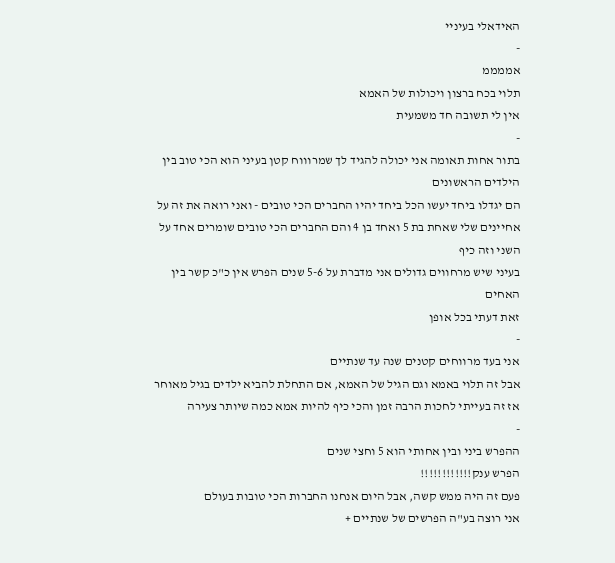האידאלי בעיניי
-
אממממ
תלוי בכח ברצון ויכולות של האמא
אין לי תשובה חד משמעית
-
בתור אחות תאומה אני יכולה להגיד לך שמרוווח קטן בעיני הוא הכי טוב בין הילדים הראשונים
הם יגדלו ביחד יעשו הכל ביחד יהיו החברים הכי טובים - ואני רואה את זה על אחיינים שלי שאחת בת 5 ואחד בן 4 והם החברים הכי טובים שומרים אחד על השני וזה כיף
בעיני שיש מרחווים גדולים אני מדברת על 5-6 שנים הפרש אין כ"כ קשר בין האחים
זאת דעתי בכל אופן
-
אני בעד מרווחים קטנים שנה עד שנתיים
אבל זה תלוי באמא וגם הגיל של האמא, אם התחלת להביא ילדים בגיל מאוחר אז זה בעייתי לחכות הרבה זמן והכי כיף להיות אמא כמה שיותר צעירה
-
ההפרש ביני ובין אחותי הוא 5 וחצי שנים
הפרש ענק!!!!!!!!!!!!
פעם זה היה ממש קשה, אבל היום אנחנו החברות הכי טובות בעולם
אני רוצה בע"ה הפרשים של שנתיים +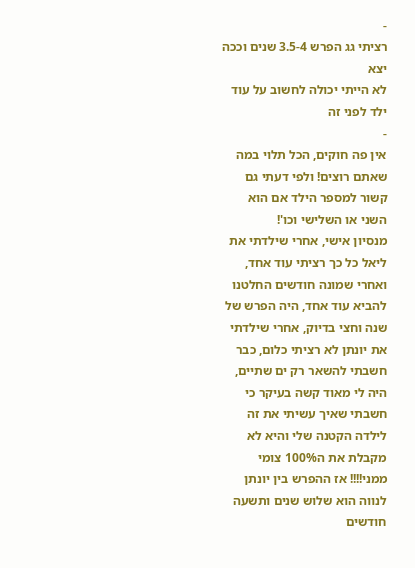-
רציתי גג הפרש 3.5-4 שנים וככה יצא
לא הייתי יכולה לחשוב על עוד ילד לפני זה
-
אין פה חוקים, הכל תלוי במה שאתם רוצים! ולפי דעתי גם קשור למספר הילד אם הוא השני או השלישי וכו'!
מנסיון אישי, אחרי שילדתי את ליאל כל כך רציתי עוד אחד, ואחרי שמונה חודשים החלטנו להביא עוד אחד, היה הפרש של שנה וחצי בדיוק, אחרי שילדתי את יונתן לא רציתי כלום, כבר חשבתי להשאר רק ים שתיים, היה לי מאוד קשה בעיקר כי חשבתי שאיך עשיתי את זה לילדה הקטנה שלי והיא לא מקבלת את ה100% צומי ממני!!!! אז ההפרש בין יונתן לנווה הוא שלוש שנים ותשעה חודשים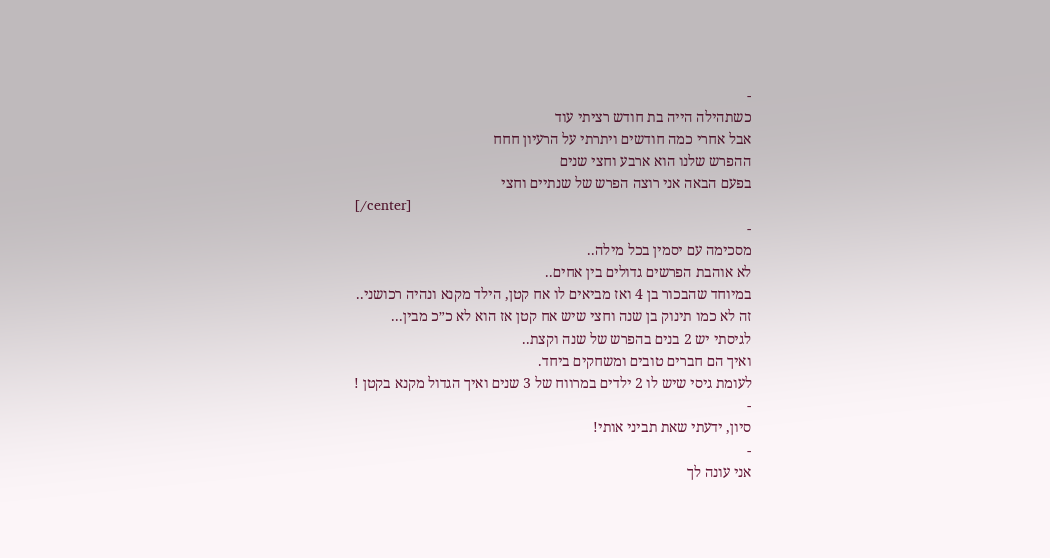-
כשתהילה הייה בת חודש רציתי עוד
אבל אחרי כמה חודשים ויתרתי על הרעיון חחח
ההפרש שלנו הוא ארבע וחצי שנים
בפעם הבאה אני רוצה הפרש של שנתיים וחצי
[/center]
-
מסכימה עם יסמין בכל מילה..
לא אוהבת הפרשים גדולים בין אחים..
במיוחד שהבכור בן 4 ואז מביאים לו אח קטן, הילד מקנא ונהיה רכושני..
זה לא כמו תינוק בן שנה וחצי שיש אח קטן אז הוא לא כ״כ מבין...
לגיסתי יש 2 בנים בהפרש של שנה וקצת..
ואיך הם חברים טובים ומשחקים ביחד.
לעומת גיסי שיש לו 2 ילדים במרווח של 3 שנים ואיך הגדול מקנא בקטן !
-
סיון, ידעתי שאת תביני אותי!
-
אני עונה לך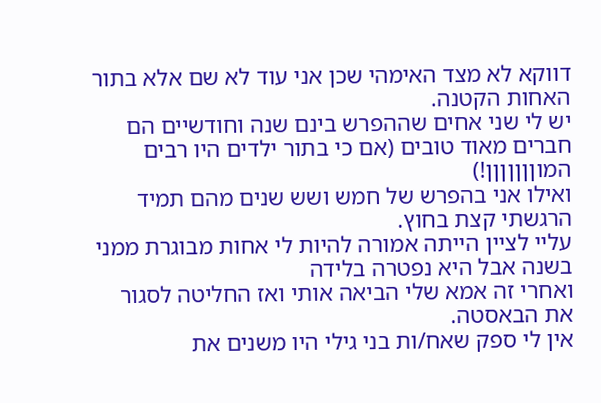דווקא לא מצד האימהי שכן אני עוד לא שם אלא בתור האחות הקטנה.
יש לי שני אחים שההפרש בינם שנה וחודשיים הם חברים מאוד טובים (אם כי בתור ילדים היו רבים המוןןןןןןן!)
ואילו אני בהפרש של חמש ושש שנים מהם תמיד הרגשתי קצת בחוץ.
עליי לציין הייתה אמורה להיות לי אחות מבוגרת ממני בשנה אבל היא נפטרה בלידה
ואחרי זה אמא שלי הביאה אותי ואז החליטה לסגור את הבאסטה.
אין לי ספק שאח/ות בני גילי היו משנים את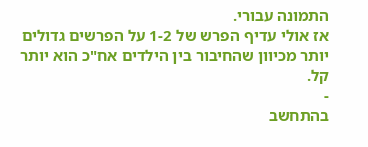התמונה עבורי.
אז אולי עדיף הפרש של 1-2 על הפרשים גדולים יותר מכיוון שהחיבור בין הילדים אח"כ הוא יותר קל.
-
בהתחשב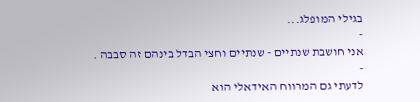בגילי המופלג...
-
אני חושבת שנתיים - שנתיים וחצי הבדל בינהם זה סבבה .
-
לדעתי גם המרווח האידאלי הוא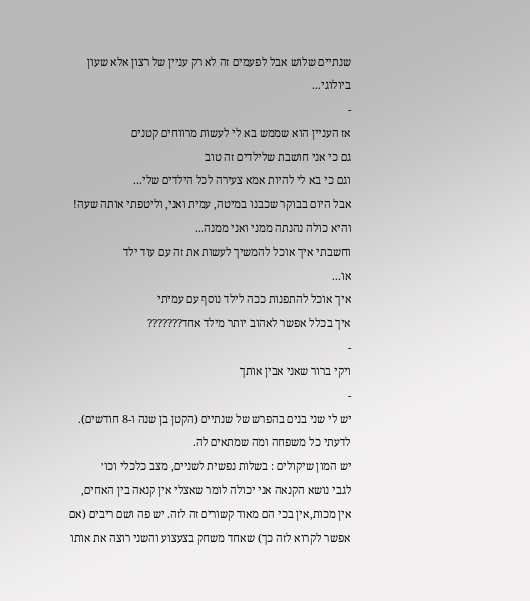שנתיים שלוש אבל לפעמים זה לא רק עניין של רצון אלא שעון ביולוגי...
-
אז העניין הוא שממש בא לי לעשות מרווחים קטנים
גם כי אני חושבת שלילדים זה טוב
וגם כי בא לי להיות אמא צעירה לכל הילדים שלי...
אבל היום בבוקר שכבנו במיטה, עמית ואני, וליטפתי אותה שעה! והיא כולה נהנתה ממני ואני ממנה...
וחשבתי איך אוכל להמשיך לעשות את זה עם עוד ילד
או...
איך אוכל להתפנות ככה לילד נוסף עם עמיתי
איך בכלל אפשר לאהוב יותר מילד אחד???????
-
ויקי ברור שאני אבין אותך
-
יש לי שני בנים בהפרש של שנתיים (הקטן בן שנה ו-8 חודשים).
לדעתי כל משפחה ומה שמתאים לה.
יש המון שיקולים : בשלות נפשית לשניים, מצב כלכלי וכו׳
לגבי נושא הקנאה אני יכולה לומר שאצלי אין קנאה בין האחים, אין מכות,אין בכי הם מאוד קשורים זה לזה. יש פה ושם ריבים (אם אפשר לקרוא לזה כך) שאחד משחק בצעצוע והשני רוצה את אותו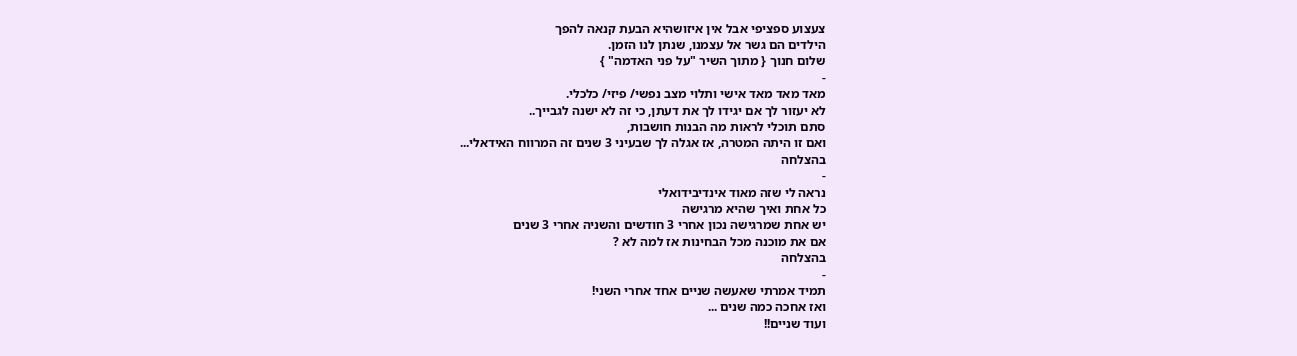צעצוע ספציפי אבל אין איזושהיא הבעת קנאה להפך
הילדים הם גשר אל עצמנו, שנתן לנו הזמן.
שלום חנוך { מתוך השיר "על פני האדמה" }
-
מאד מאד מאד אישי ותלוי מצב נפשי/ פיזי/ כלכלי.
לא יעזור לך אם יגידו לך את דעתן, כי זה לא ישנה לגבייך..
סתם תוכלי לראות מה הבנות חושבות,
ואם זו היתה המטרה, אז אגלה לך שבעיני 3 שנים זה המרווח האידאלי...
בהצלחה
-
נראה לי שזה מאוד אינדיבידואלי
כל אחת ואיך שהיא מרגישה
יש אחת שמרגישה נכון אחרי 3 חודשים והשניה אחרי 3 שנים
אם את מוכנה מכל הבחינות אז למה לא ?
בהצלחה
-
תמיד אמרתי שאעשה שניים אחד אחרי השני!
ואז אחכה כמה שנים ...
ועוד שניים!!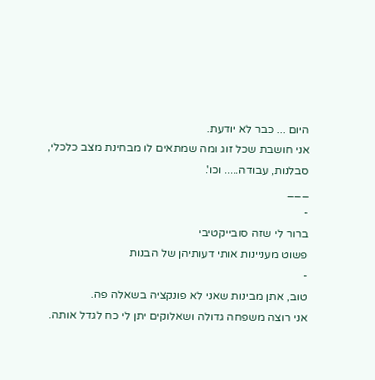היום ... כבר לא יודעת.
אני חושבת שכל זוג ומה שמתאים לו מבחינת מצב כלכלי, סבלנות, עבודה..... וכו'.
___
-
ברור לי שזה סובייקטיבי
פשוט מעניינות אותי דעותיהן של הבנות
-
טוב, אתן מבינות שאני לא פונקציה בשאלה פה.
אני רוצה משפחה גדולה ושאלוקים יתן לי כח לגדל אותה.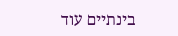בינתיים עוד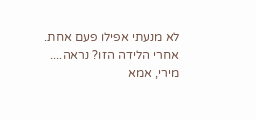לא מנעתי אפילו פעם אחת.
אחרי הלידה הזו? נראה....
מירי, אמא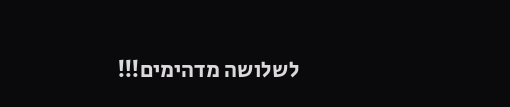לשלושה מדהימים!!!